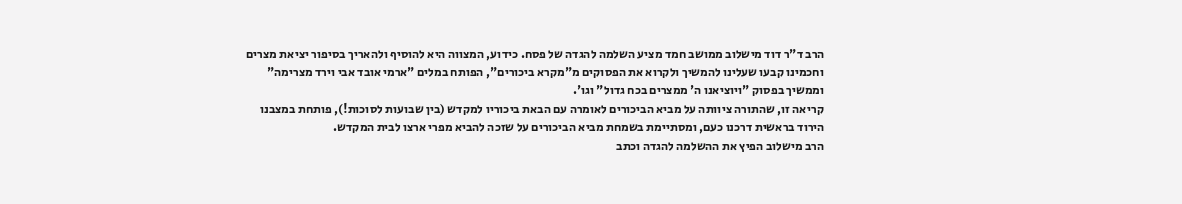הרב ד"ר דוד מישלוב ממושב חמד מציע השלמה להגדה של פסח. כידוע, המצווה היא להוסיף ולהאריך בסיפור יציאת מצרים וחכמינו קבעו שעלינו להמשיך ולקרוא את הפסוקים מ"מקרא ביכורים", הפותח במלים "ארמי אובד אבי וירד מצרימה" וממשיך בפסוק "ויוציאנו ה' ממצרים בכח גדול" וגו'.
קריאה זו, שהתורה ציוותה על מביא הביכורים לאומרה עם הבאת ביכוריו למקדש (בין שבועות לסוכות!), פותחת במצבנו הירוד בראשית דרכנו כעם, ומסתיימת בשמחת מביא הביכורים על שזכה להביא מפרי ארצו לבית המקדש.
הרב מישלוב הפיץ את ההשלמה להגדה וכתב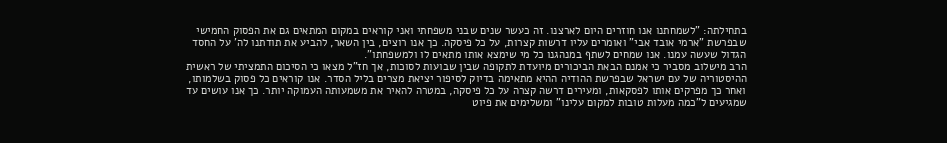בתחילתה: "לשמחתנו אנו חוזרים היום לארצנו. זה כעשר שנים שבני משפחתי ואני קוראים במקום המתאים גם את הפסוק החמישי שבפרשת "ארמי אובד אבי" ואומרים עליו דרשות קצרות, על כל פיסקה. כך אנו רוצים, בין השאר, להביע את תודתנו לה' על החסד הגדול שעשה עמנו. אנו שמחים לשתף במנהגנו כל מי שימצא אותו מתאים לו ולמשפחתו".
הרב מישלוב מסביר כי אמנם הבאת הביכורים מיועדת לתקופה שבין שבועות לסוכות, אך חז"ל מצאו כי הסיכום התמציתי של ראשית ההיסטוריה של עם ישראל שבפרשת ההודיה ההיא מתאימה בדיוק לסיפור יציאת מצרים בליל הסדר. אנו קוראים כל פסוק בשלמותו, ואחר כך מפרקים אותו לפסקאות, ומעירים דרשה קצרה על כל פיסקה, במטרה להאיר את משמעותה העמוקה יותר. כך אנו עושים עד שמגיעים ל"כמה מעלות טובות למקום עלינו" ומשלימים את פיוט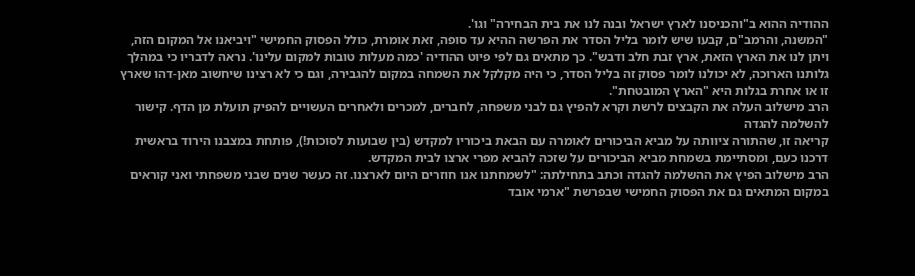ההודיה ההוא ב"והכניסנו לארץ ישראל ובנה לנו את בית הבחירה" וגו'.
"המשנה, והרמב"ם, קבעו שיש לומר בליל הסדר את הפרשה ההיא עד סופה, זאת אומרת, כולל הפסוק החמישי "ויביאנו אל המקום הזה, ויתן לנו את הארץ הזאת, ארץ זבת חלב ודבש". כך מתאים גם לפי פיוט ההודיה 'כמה מעלות טובות למקום עלינו'. נראה לדבריו כי במהלך גלותנו הארוכה, לא יכולנו לומר פסוק זה בליל הסדר, כי היה מקלקל את השמחה במקום להגבירה, וגם כי לא רצינו שיחשוב מאן-דהו שארץ זו או אחרת בגלות היא "הארץ המובטחת".
הרב מישלוב העלה את הקבצים לרשת וקרא להפיץ גם לבני משפחה, לחברים, למכרים ולאחרים העשויים להפיק תועלת מן הדף. קישור להשלמה להגדה
קריאה זו, שהתורה ציוותה על מביא הביכורים לאומרה עם הבאת ביכוריו למקדש (בין שבועות לסוכות!), פותחת במצבנו הירוד בראשית דרכנו כעם, ומסתיימת בשמחת מביא הביכורים על שזכה להביא מפרי ארצו לבית המקדש.
הרב מישלוב הפיץ את ההשלמה להגדה וכתב בתחילתה: "לשמחתנו אנו חוזרים היום לארצנו. זה כעשר שנים שבני משפחתי ואני קוראים במקום המתאים גם את הפסוק החמישי שבפרשת "ארמי אובד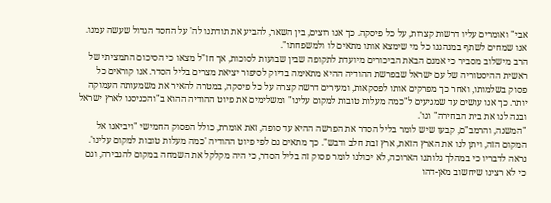אבי" ואומרים עליו דרשות קצרות, על כל פיסקה. כך אנו רוצים, בין השאר, להביע את תודתנו לה' על החסד הגדול שעשה עמנו. אנו שמחים לשתף במנהגנו כל מי שימצא אותו מתאים לו ולמשפחתו".
הרב מישלוב מסביר כי אמנם הבאת הביכורים מיועדת לתקופה שבין שבועות לסוכות, אך חז"ל מצאו כי הסיכום התמציתי של ראשית ההיסטוריה של עם ישראל שבפרשת ההודיה ההיא מתאימה בדיוק לסיפור יציאת מצרים בליל הסדר. אנו קוראים כל פסוק בשלמותו, ואחר כך מפרקים אותו לפסקאות, ומעירים דרשה קצרה על כל פיסקה, במטרה להאיר את משמעותה העמוקה יותר. כך אנו עושים עד שמגיעים ל"כמה מעלות טובות למקום עלינו" ומשלימים את פיוט ההודיה ההוא ב"והכניסנו לארץ ישראל ובנה לנו את בית הבחירה" וגו'.
"המשנה, והרמב"ם, קבעו שיש לומר בליל הסדר את הפרשה ההיא עד סופה, זאת אומרת, כולל הפסוק החמישי "ויביאנו אל המקום הזה, ויתן לנו את הארץ הזאת, ארץ זבת חלב ודבש". כך מתאים גם לפי פיוט ההודיה 'כמה מעלות טובות למקום עלינו'. נראה לדבריו כי במהלך גלותנו הארוכה, לא יכולנו לומר פסוק זה בליל הסדר, כי היה מקלקל את השמחה במקום להגבירה, וגם כי לא רצינו שיחשוב מאן-דהו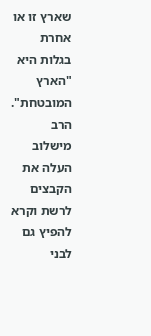שארץ זו או אחרת בגלות היא "הארץ המובטחת".
הרב מישלוב העלה את הקבצים לרשת וקרא להפיץ גם לבני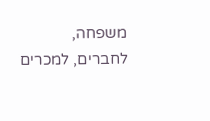משפחה, לחברים, למכרים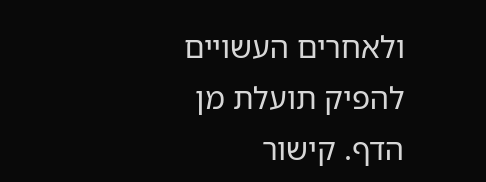ולאחרים העשויים להפיק תועלת מן הדף. קישור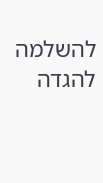להשלמה להגדה